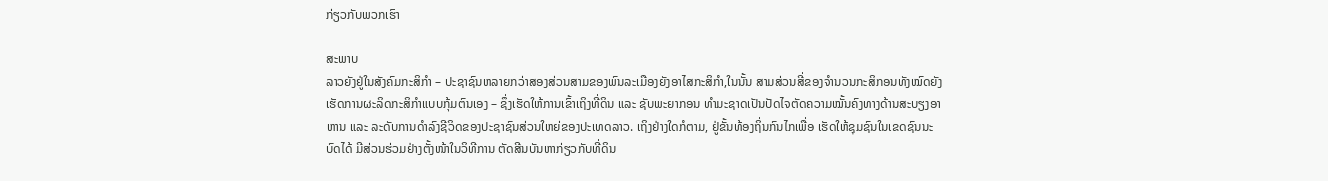ກ່ຽວກັບພວກເຮົາ

ສະພາບ
ລາວຍັງຢູ່ໃນສັງຄົມກະສິກຳ – ປະຊາຊົນຫລາຍກວ່າສອງສ່ວນສາມຂອງພົນລະເມືອງຍັງອາໄສກະສິກຳ,ໃນນັ້ນ ສາມສ່ວນສີ່ຂອງຈຳນວນກະສິກອນທັງໝົດຍັງເຮັດການຜະລິດກະສິກຳແບບກຸ້ມຕົນເອງ – ຊຶ່ງເຮັດໃຫ້ການເຂົ້າເຖິງທີ່ດິນ ແລະ ຊັບພະຍາກອນ ທຳມະຊາດເປັນປັດໄຈຕັດຄວາມໝັ້ນຄົງທາງດ້ານສະບຽງອາຫານ ແລະ ລະດັບການດຳລົງຊີວິດຂອງປະຊາຊົນສ່ວນໃຫຍ່ຂອງປະເທດລາວ. ເຖິງຢ່າງໃດກໍຕາມ, ຢູ່ຂັ້ນທ້ອງຖິ່ນກົນໄກເພື່ອ ເຮັດໃຫ້ຊຸມຊົນໃນເຂດຊົນນະບົດໄດ້ ມີສ່ວນຮ່ວມຢ່າງຕັ້ງໜ້າໃນວິທີການ ຕັດສີນບັນຫາກ່ຽວກັບທີ່ດິນ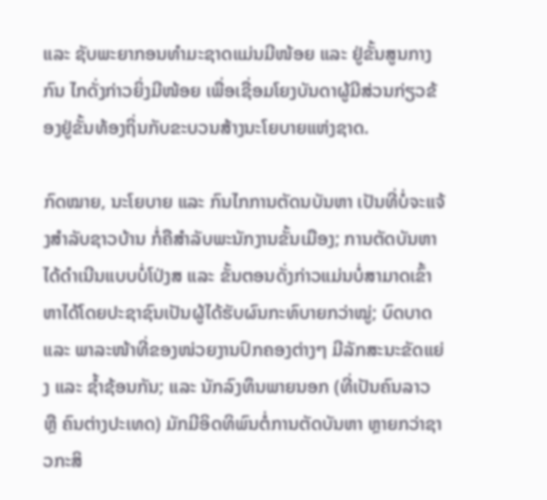ແລະ ຊັບພະຍາກອນທຳມະຊາດແມ່ນມີໜ້ອຍ ແລະ ຢູ່ຂັ້ນສູນກາງກົນ ໄກດັ່ງກ່າວຍິ່ງມີໜ້ອຍ ເພື່ອເຊື່ອມໂຍງບັນດາຜູ້ມີສ່ວນກ່ຽວຂ້ອງຢູ່ຂັ້ນທ້ອງຖິ່ນກັບຂະບວນສ້າງນະໂຍບາຍແຫ່ງຊາດ.

ກົດໝາຍ, ນະໂຍບາຍ ແລະ ກົນໄກການຕັດນບັນຫາ ເປັນທີ່ບໍ່ຈະແຈ້ງສຳລັບຊາວບ້ານ ກໍ່ຄືສຳລັບພະນັກງານຂັ້ນເມືອງ; ການຕັດບັນຫາໄດ້ດຳເນີນແບບບໍ່ໂປ່ງສ ແລະ ຂັ້ນຕອນດັ່ງກ່າວແມ່ນບໍ່ສາມາດເຂົ້າຫາໄດ້ໂດຍປະຊາຊົນເປັນຜູ້ໄດ້ຮັບຜົນກະທົບາຍກວ່າໝູ່; ບົດບາດ ແລະ ພາລະໜ້າທີ່ຂອງໜ່ວຍງານປົກຄອງຕ່າງໆ ມີລັກສະນະຂັດແຍ່ງ ແລະ ຊ້ຳຊ້ອນກັນ; ແລະ ນັກລົງທຶນພາຍນອກ (ທີ່ເປັນຄົນລາວ ຫຼື ຄົນຕ່າງປະເທດ) ມັກມີອິດທິພົນຕໍ່ການຕັດບັນຫາ ຫຼາຍກວ່າຊາວກະສິ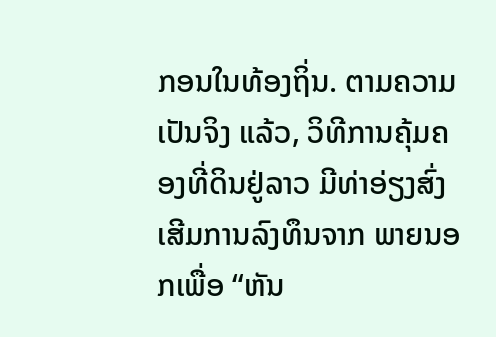ກອນໃນທ້ອງຖິ່ນ. ຕາມຄວາມເປັນຈິງ ແລ້ວ, ວິທີການຄຸ້ມຄອງທີ່ດິນຢູ່ລາວ ມີທ່າອ່ຽງສົ່ງເສີມການລົງທຶນຈາກ ພາຍນອກເພື່ອ “ຫັນ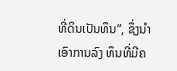ທີ່ດິນເປັນທຶນ”, ຊຶ່ງນຳເອົາການລົງ ທຶນທີ່ມີຄ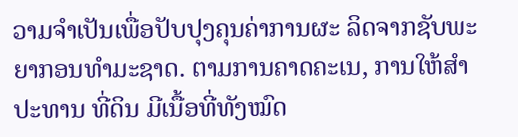ວາມຈຳເປັນເພື່ອປັບປຸງຄຸນຄ່າການຜະ ລິດຈາກຊັບພະຍາກອນທຳມະຊາດ. ຕາມການຄາດຄະເນ, ການໃຫ້ສຳປະທານ ທີ່ດິນ ມີເນື້ອທີ່ທັງໝົດ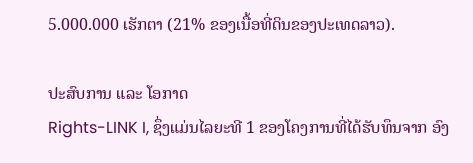5.000.000 ເຮັກຕາ (21% ຂອງເນື້ອທີ່ດິນຂອງປະເທດລາວ).

ປະສົບການ ແລະ ໂອກາດ
Rights-LINK I, ຊຶ່ງແມ່ນໄລຍະທີ 1 ຂອງໂຄງການທີ່ໄດ້ຮັບທຶນຈາກ ອົງ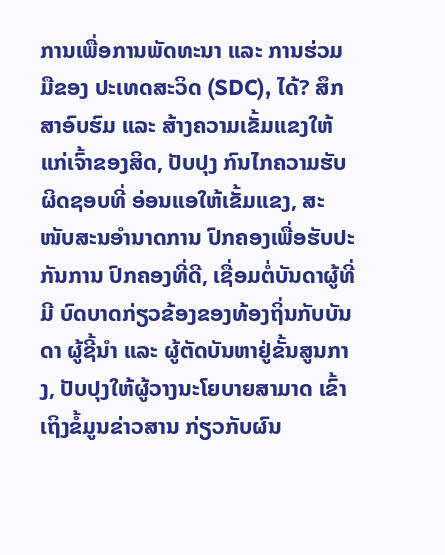ການເພື່ອການພັດທະນາ ແລະ ການຮ່ວມມືຂອງ ປະເທດສະວິດ (SDC), ໄດ້? ສຶກສາອົບຮົມ ແລະ ສ້າງຄວາມເຂັ້ມແຂງໃຫ້ແກ່ເຈົ້າຂອງສິດ, ປັບປຸງ ກົນໄກຄວາມຮັບຜິດຊອບທີ່ ອ່ອນແອໃຫ້ເຂັ້ມແຂງ, ສະໜັບສະນອຳນາດການ ປົກຄອງເພື່ອຮັບປະກັນການ ປົກຄອງທີ່ດີ, ເຊື່ອມຕໍ່ບັນດາຜູ້ທີ່ມີ ບົດບາດກ່ຽວຂ້ອງຂອງທ້ອງຖິ່ນກັບບັນດາ ຜູ້ຊີ້ນຳ ແລະ ຜູ້ຕັດບັນຫາຢູ່ຂັ້ນສູນກາງ, ປັບປຸງໃຫ້ຜູ້ວາງນະໂຍບາຍສາມາດ ເຂົ້າເຖິງຂໍ້ມູນຂ່າວສານ ກ່ຽວກັບຜົນ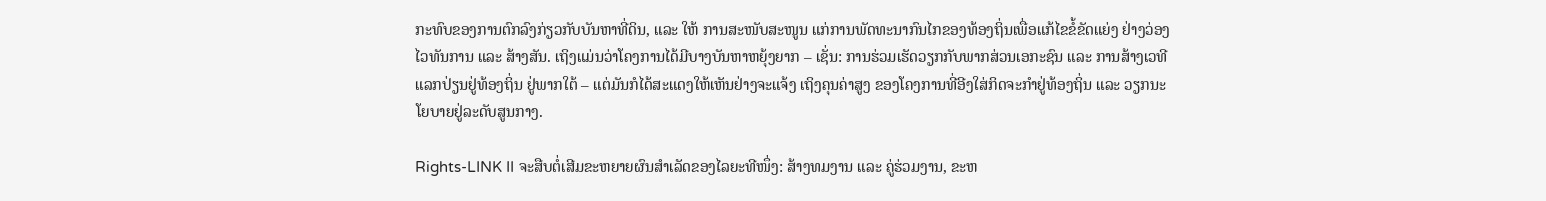ກະທົບຂອງການຕົກລົງກ່ຽວກັບບັນຫາທີ່ດິນ, ແລະ ໃຫ້ ການສະໜັບສະໜູນ ແກ່ການພັດທະນາກົນໄກຂອງທ້ອງຖິ່ນເພື່ອແກ້ໄຂຂໍ້ຂັດແຍ່ງ ຢ່າງວ່ອງໄວທັນການ ແລະ ສ້າງສັນ. ເຖິງແມ່ນວ່າໂຄງການໄດ້ມີບາງບັນຫາຫຍຸ້ງຍາກ – ເຊັ່ນ: ການຮ່ວມເຮັດວຽກກັບພາກສ່ວນເອກະຊົນ ແລະ ການສ້າງເວທີແລກປ່ຽນຢູ່ທ້ອງຖິ່ນ ຢູ່ພາກໃຕ້ – ແຕ່ມັນກໍໄດ້ສະແດງໃຫ້ເຫັນຢ່າງຈະແຈ້ງ ເຖິງຄຸນຄ່າສູງ ຂອງໂຄງການທີ່ອີງໃສ່ກິດຈະກຳຢູ່ທ້ອງຖິ່ນ ແລະ ວຽກນະໂຍບາຍຢູ່ລະດັບສູນກາງ.

Rights-LINK II ຈະສືບຕໍ່ເສີມຂະຫຍາຍຜົນສຳເລັດຂອງໄລຍະທີໜຶ່ງ: ສ້າງທມງານ ແລະ ຄູ່ຮ່ວມງານ, ຂະຫ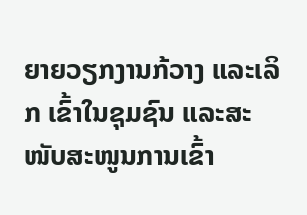ຍາຍວຽກງານກ້ວາງ ແລະເລິກ ເຂົ້າໃນຊຸມຊົນ ແລະສະໜັບສະໜູນການເຂົ້າ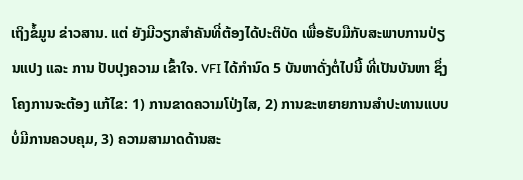ເຖິງຂໍ້ມູນ ຂ່າວສານ. ແຕ່ ຍັງມີວຽກສຳຄັນທີ່ຕ້ອງໄດ້ປະຕິບັດ ເພື່ອຮັບມືກັບສະພາບການປ່ຽນແປງ ແລະ ການ ປັບປຸງຄວາມ ເຂົ້າໃຈ. VFI ໄດ້ກຳນົດ 5 ບັນຫາດັ່ງຕໍ່ໄປນີ້ ທີ່ເປັນບັນຫາ ຊຶ່ງໂຄງການຈະຕ້ອງ ແກ້ໄຂ: 1) ການຂາດຄວາມໂປ່ງໄສ, 2) ການຂະຫຍາຍການສຳປະທານແບບ ບໍ່ມີການຄວບຄຸມ, 3) ຄວາມສາມາດດ້ານສະ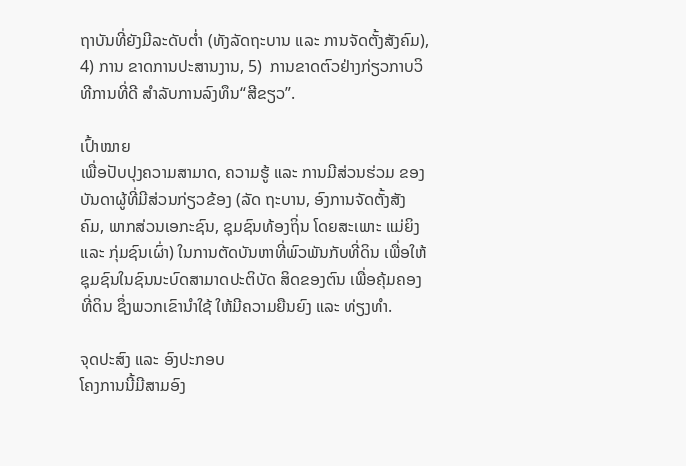ຖາບັນທີ່ຍັງມີລະດັບຕ່ຳ (ທັງລັດຖະບານ ແລະ ການຈັດຕັ້ງສັງຄົມ), 4) ການ ຂາດການປະສານງານ, 5)  ການຂາດຕົວຢ່າງກ່ຽວກາບວິທີການທີ່ດີ ສຳລັບການລົງທຶນ“ສີຂຽວ”.

ເປົ້າໝາຍ
ເພື່ອປັບປຸງຄວາມສາມາດ, ຄວາມຮູ້ ແລະ ການມີສ່ວນຮ່ວມ ຂອງບັນດາຜູ້ທີ່ມີສ່ວນກ່ຽວຂ້ອງ (ລັດ ຖະບານ, ອົງການຈັດຕັ້ງສັງຄົມ, ພາກສ່ວນເອກະຊົນ, ຊຸມຊົນທ້ອງຖິ່ນ ໂດຍສະເພາະ ແມ່ຍິງ ແລະ ກຸ່ມຊົນເຜົ່າ) ໃນການຕັດບັນຫາທີ່ພົວພັນກັບທີ່ດິນ ເພື່ອໃຫ້ຊຸມຊົນໃນຊົນນະບົດສາມາດປະຕິບັດ ສິດຂອງຕົນ ເພື່ອຄຸ້ມຄອງທີ່ດິນ ຊຶ່ງພວກເຂົານຳໃຊ້ ໃຫ້ມີຄວາມຍືນຍົງ ແລະ ທ່ຽງທຳ.

ຈຸດປະສົງ ແລະ ອົງປະກອບ
ໂຄງການນີ້ມີສາມອົງ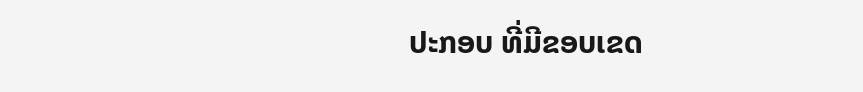ປະກອບ ທີ່ມີຂອບເຂດ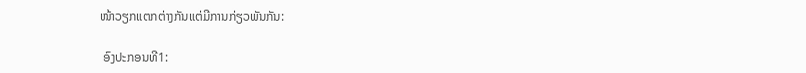ໜ້າວຽກແຕກຕ່າງກັນແຕ່ມີການກ່ຽວພັນກັນ:

 ອົງປະກອນທີ1: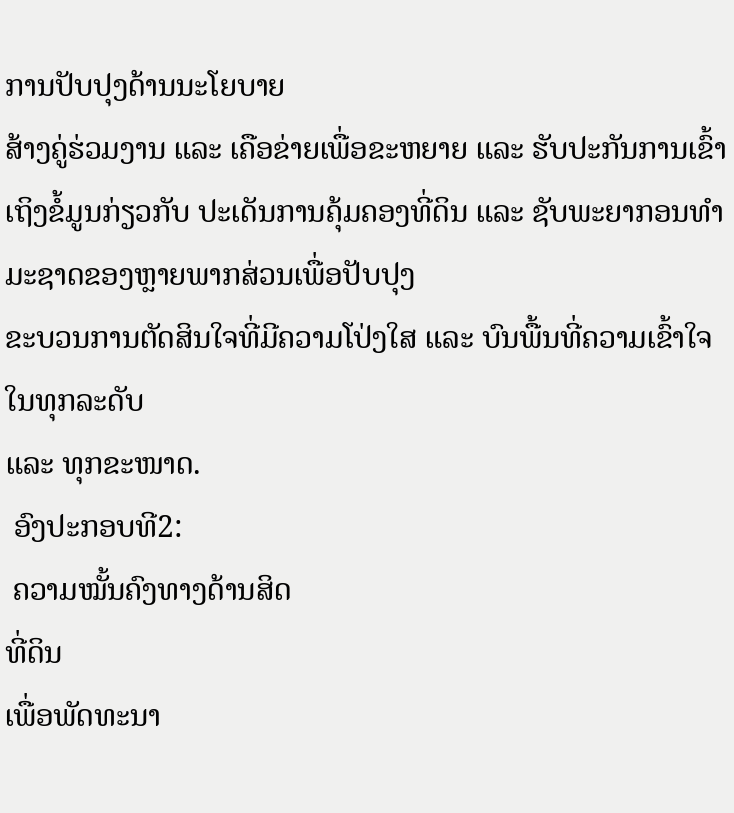ການປັບປຸງດ້ານນະໂຍບາຍ
ສ້າງຄູ່ຮ່ວມງານ ແລະ ເຄືອຂ່າຍເພື່ອຂະຫຍາຍ ແລະ ຮັບປະກັນການເຂົ້າເຖິງຂໍ້ມູນກ່ຽວກັບ ປະເດັນການຄຸ້ມຄອງທີ່ດິນ ແລະ ຊັບພະຍາກອນທຳມະຊາດຂອງຫຼາຍພາກສ່ວນເພື່ອປັບປຸງ
ຂະບວນການຕັດສິນໃຈທີ່ມີຄວາມໂປ່ງໃສ ແລະ ບົນພື້ນທີ່ຄວາມເຂົ້າໃຈໃນທຸກລະດັບ
ແລະ ທຸກຂະໜາດ.
 ອົງປະກອບທີ2:
 ຄວາມໝັ້ນຄົງທາງດ້ານສິດ
ທີ່ດິນ
ເພື່ອພັດທະນາ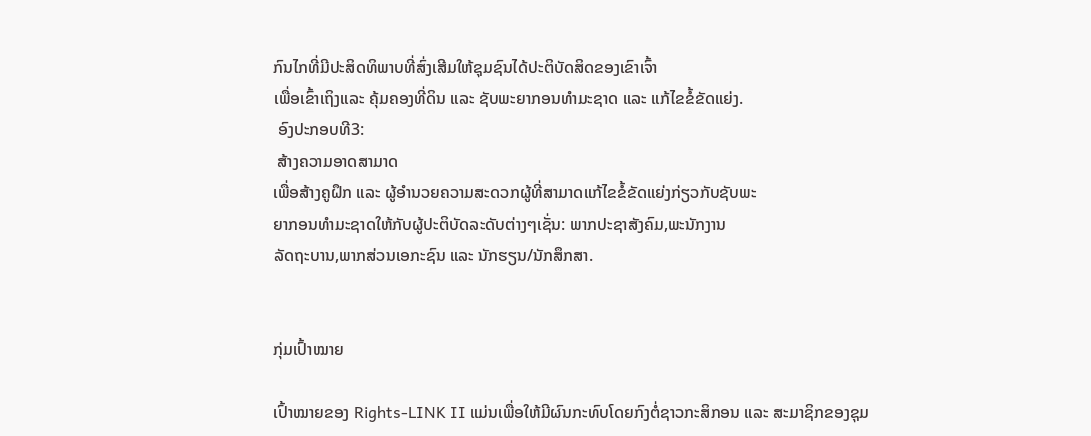ກົນໄກທີ່ມີປະສິດທິພາບທີ່ສົ່ງເສີມໃຫ້ຊຸມຊົນໄດ້ປະຕິບັດສິດຂອງເຂົາເຈົ້າ
ເພື່ອເຂົ້າເຖິງແລະ ຄຸ້ມຄອງທີ່ດິນ ແລະ ຊັບພະຍາກອນທຳມະຊາດ ແລະ ແກ້ໄຂຂໍ້ຂັດແຍ່ງ.
 ອົງປະກອບທີ3:
 ສ້າງຄວາມອາດສາມາດ
ເພື່ອສ້າງຄູຝຶກ ແລະ ຜູ້ອຳນວຍຄວາມສະດວກຜູ້ທີ່ສາມາດແກ້ໄຂຂໍ້ຂັດແຍ່ງກ່ຽວກັບຊັບພະ
ຍາກອນທຳມະຊາດໃຫ້ກັບຜູ້ປະຕິບັດລະດັບຕ່າງໆເຊັ່ນ: ພາກປະຊາສັງຄົມ,ພະນັກງານ
ລັດຖະບານ,ພາກສ່ວນເອກະຊົນ ແລະ ນັກຮຽນ/ນັກສຶກສາ.


ກຸ່ມເປົ້າໝາຍ

ເປົ້າໝາຍຂອງ Rights-LINK II ແມ່ນເພື່ອໃຫ້ມີຜົນກະທົບໂດຍກົງຕໍ່ຊາວກະສິກອນ ແລະ ສະມາຊິກຂອງຊຸມ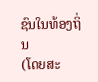ຊົນໃນທ້ອງຖິ່ນ
(ໂດຍສະ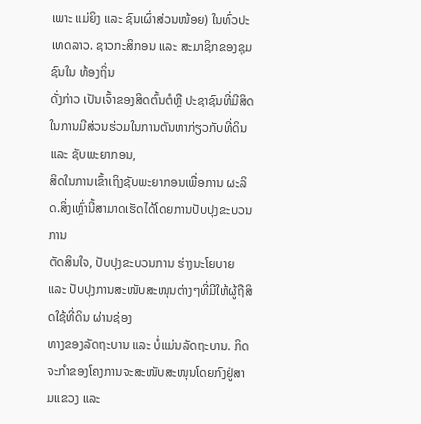ເພາະ ແມ່ຍິງ ແລະ ຊົນເຜົ່າສ່ວນໜ້ອຍ) ໃນທົ່ວປະເທດລາວ. ຊາວກະສິກອນ ແລະ ສະມາຊິກຂອງຊຸມຊົນໃນ ທ້ອງຖິ່ນ
ດັ່ງກ່າວ ເປັນເຈົ້າຂອງສິດຕົ້ນຕໍຫຼື ປະຊາຊົນທີ່ມີສິດ ໃນການມີສ່ວນຮ່ວມໃນການຕັນຫາກ່ຽວກັບທີ່ດິນ ແລະ ຊັບພະຍາກອນ,
ສິດໃນການເຂົ້າເຖິງຊັບພະຍາກອນເພື່ອການ ຜະລິດ.ສິ່ງເຫຼົ່ານີ້ສາມາດເຮັດໄດ້ໂດຍການປັບປຸງຂະບວນການ
ຕັດສິນໃຈ, ປັບປຸງຂະບວນການ ຮ່າງນະໂຍບາຍ ແລະ ປັບປຸງການສະໜັບສະໜຸນຕ່າງໆທີ່ມີໃຫ້ຜູ້ຖືສິດໃຊ້ທີ່ດິນ ຜ່ານຊ່ອງ
ທາງຂອງລັດຖະບານ ແລະ ບໍ່ແມ່ນລັດຖະບານ. ກິດຈະກຳຂອງໂຄງການຈະສະໜັບສະໜຸນໂດຍກົງຢູ່ສາມແຂວງ ແລະ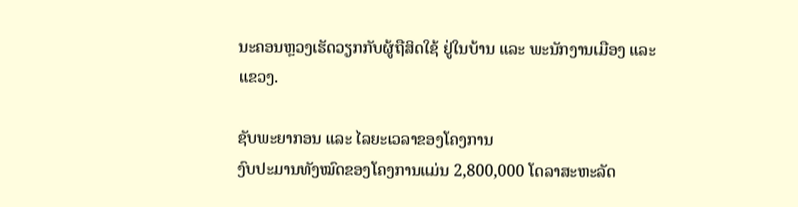ນະຄອນຫຼວງເຮັດວຽກກັບຜູ້ຖືສິດໃຊ້ ຢູ່ໃນບ້ານ ແລະ ພະນັກງານເມືອງ ແລະ ແຂວງ.

ຊັບພະຍາກອນ ແລະ ໄລຍະເວລາຂອງໂຄງການ
ງົບປະມານທັງໝົດຂອງໂຄງການແມ່ນ 2,800,000 ໂດລາສະຫະລັດ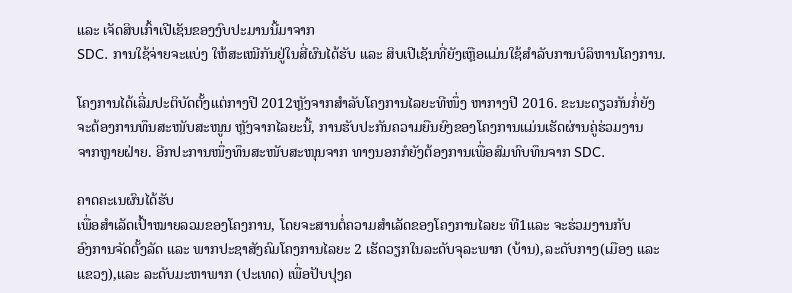ແລະ ເຈັດສິບເກົ້າເປີເຊັນຂອງງົບປະມານນີ້ມາຈາກ
SDC. ການໃຊ້ຈ່າຍຈະແບ່ງ ໃຫ້ສະເໝີກັນຢູ່ໃນສີ່ຜົນໄດ້ຮັບ ແລະ ສິບເປີເຊັນທີ່ຍັງເຫຼືອແມ່ນໃຊ້ສຳລັບການບໍລິຫານໂຄງການ.

ໂຄງການໄດ້ເລີ່ມປະຕິບັດຕັ້ງແຕ່ກາງປີ 2012ຫຼັງຈາກສຳລັບໂຄງການໄລຍະທີໜຶ່ງ ຫາກາງປີ 2016. ຂະນະດຽວກັນກໍ່ຍັງ
ຈະຕ້ອງການທຶນສະໜັບສະໜູນ ຫຼັງຈາກໄລຍະນີ້, ການຮັບປະກັນຄວາມຍືນຍົງຂອງໂຄງການແມ່ນເຮັດຜ່ານຄູ່ຮ່ວມງານ
ຈາກຫຼາຍຝ່າຍ. ອີກປະການໜຶ່ງທຶນສະໜັບສະໜຸນຈາກ ທາງນອກກໍຍັງຕ້ອງການເພື່ອສົມທົບທຶນຈາກ SDC.

ຄາດຄະເນຜົນໄດ້ຮັບ
ເພື່ອສຳເລັດເປົ້າໝາຍລວມຂອງໂຄງການ, ໂດຍຈະສານຕໍ່ຄວາມສຳເລັດຂອງໂຄງການໄລຍະ ທີ1ແລະ ຈະຮ່ວມງານກັບ
ອົງການຈັດຕັ້ງລັດ ແລະ ພາກປະຊາສັງຄົມໂຄງການໄລຍະ 2 ເຮັດວຽກໃນລະດັບຈຸລະພາກ (ບ້ານ),ລະດັບກາງ(ເມືອງ ແລະ
ແຂວງ),ແລະ ລະດັບມະຫາພາກ (ປະເທດ) ເພື່ອປັບປຸງຄ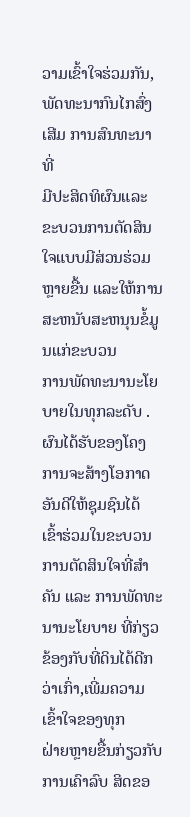ວາມເຂົ້າໃຈຮ່ວມກັນ, ພັດທະນາກົນໄກສົ່ງເສີມ ການສົນທະນາທີ່
ມີປະສິດທິຜົນແລະ ຂະບວນການຕັດສິນໃຈແບບມີສ່ວນຮ່ວມຫຼາຍຂື້ນ ແລະໃຫ້ການສະຫນັບສະຫນຸນຂໍ້ມູນແກ່ຂະບວນ
ການພັດທະນານະໂຍບາຍໃນທຸກລະດັບ .ຜົນໄດ້ຮັບຂອງໂຄງການຈະສ້າງໂອກາດອັນດີໃຫ້ຊຸມຊົນໄດ້ ເຂົ້າຮ່ວມໃນຂະບວນ
ການຕັດສິນໃຈທີ່ສຳຄັນ ແລະ ການພັດທະນານະໂຍບາຍ ທີ່ກ່ຽວຂ້ອງກັບທີ່ດິນໄດ້ດີກວ່າເກົ່າ,ເພີ່ມຄວາມເຂົ້າໃຈຂອງທຸກ
ຝ່າຍຫຼາຍຂື້ນກ່ຽວກັບການເຄົາລົບ ສິດຂອ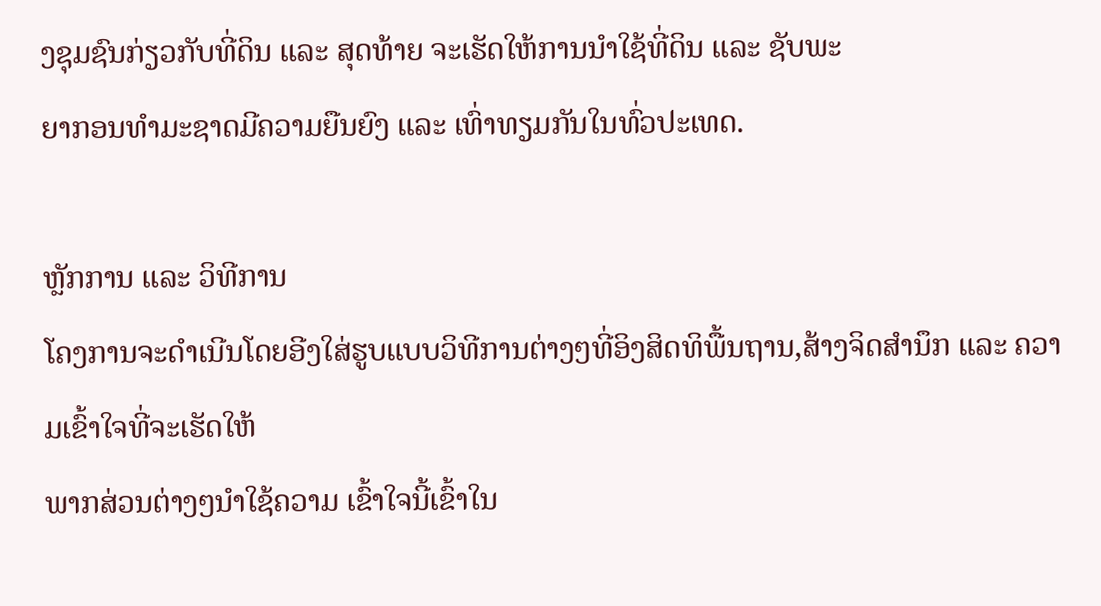ງຊຸມຊົນກ່ຽວກັບທີ່ດິນ ແລະ ສຸດທ້າຍ ຈະເຮັດໃຫ້ການນຳໃຊ້ທີ່ດິນ ແລະ ຊັບພະ
ຍາກອນທຳມະຊາດມີຄວາມຍືນຍົງ ແລະ ເທົ່າທຽມກັນໃນທົ່ວປະເທດ.

ຫຼັກການ ແລະ ວິທີການ
ໂຄງການຈະດຳເນີນໂດຍອີງໃສ່ຮູບແບບວິທີການຕ່າງໆທີ່ອິງສິດທິພື້ນຖານ,ສ້າງຈິດສຳນຶກ ແລະ ຄວາມເຂົ້າໃຈທີ່ຈະເຮັດໃຫ້
ພາກສ່ວນຕ່າງໆນຳໃຊ້ຄວາມ ເຂົ້າໃຈນີ້ເຂົ້າໃນ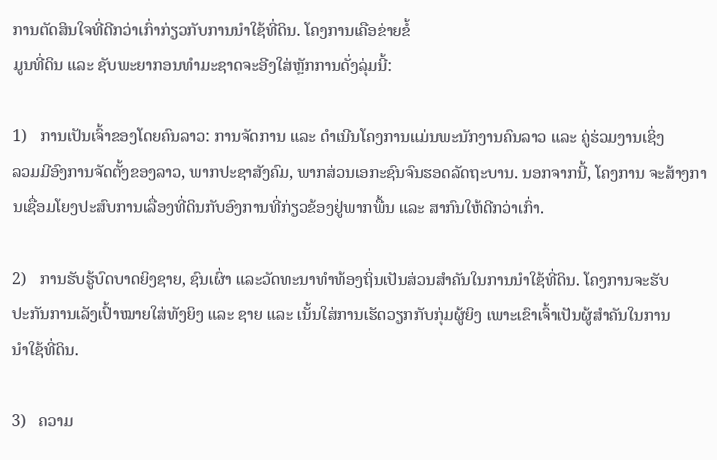ການຕັດສິນໃຈທີ່ດີກວ່າເກົ່າກ່ຽວກັບການນຳໃຊ້ທີ່ດິນ. ໂຄງການເຄືອຂ່າຍຂໍ້
ມູນທີ່ດິນ ແລະ ຊັບພະຍາກອນທຳມະຊາດຈະອີງໃສ່ຫຼັກການດັ່ງລຸ່ມນີ້:

1)   ການເປັນເຈົ້າຂອງໂດຍຄົນລາວ: ການຈັດການ ແລະ ດຳເນີນໂຄງການແມ່ນພະນັກງານຄົນລາວ ແລະ ຄູ່ຮ່ວມງານເຊິ່ງ
ລວມມີອົງການຈັດຕັ້ງຂອງລາວ, ພາກປະຊາສັງຄົມ, ພາກສ່ວນເອກະຊົນຈົນຮອດລັດຖະບານ. ນອກຈາກນີ້, ໂຄງການ ຈະສ້າງການເຊື່ອມໂຍງປະສົບການເລື່ອງທີ່ດິນກັບອົງການທີ່ກ່ຽວຂ້ອງຢູ່ພາກພື້ນ ແລະ ສາກົນໃຫ້ດີກວ່າເກົ່າ.

2)   ການຮັບຮູ້ບົດບາດຍິງຊາຍ, ຊົນເຜົ່າ ແລະວັດທະນາທຳທ້ອງຖິ່ນເປັນສ່ວນສຳຄັນໃນການນຳໃຊ້ທີ່ດິນ. ໂຄງການຈະຮັບ
ປະກັນການເລັງເປົ້າໝາຍໃສ່ທັງຍິງ ແລະ ຊາຍ ແລະ ເນັ້ນໃສ່ການເຮັດວຽກກັບກຸ່ມຜູ້ຍິງ ເພາະເຂົາເຈົ້າເປັນຜູ້ສຳຄັນໃນການ
ນຳໃຊ້ທີ່ດິນ.

3)   ຄວາມ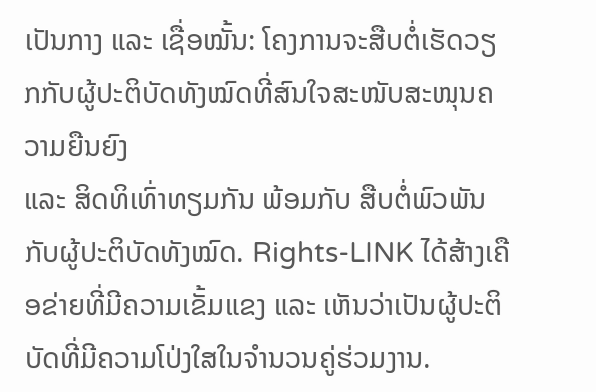ເປັນກາງ ແລະ ເຊື່ອໝັ້ນ: ໂຄງການຈະສືບຕໍ່ເຮັດວຽກກັບຜູ້ປະຕິບັດທັງໝົດທີ່ສົນໃຈສະໜັບສະໜຸນຄວາມຍືນຍົງ
ແລະ ສິດທິເທົ່າທຽມກັນ ພ້ອມກັບ ສືບຕໍ່ພົວພັນກັບຜູ້ປະຕິບັດທັງໝົດ. Rights-LINK ໄດ້ສ້າງເຄືອຂ່າຍທີ່ມີຄວາມເຂັ້ມແຂງ ແລະ ເຫັນວ່າເປັນຜູ້ປະຕິບັດທີ່ມີຄວາມໂປ່ງໃສໃນຈຳນວນຄູ່ຮ່ວມງານ.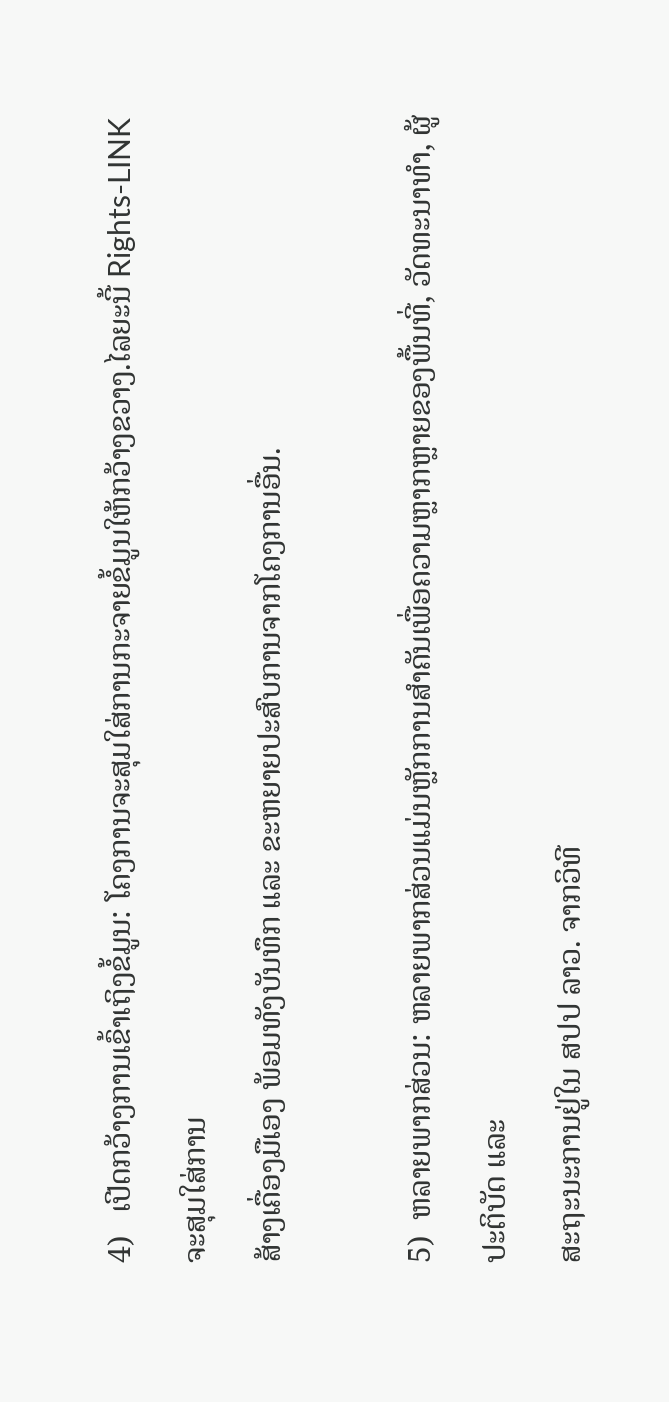4)   ເປີດກວ້າງການເຂົ້າເຖິງຂໍ້ມູນ: ໂຄງການຈະສຸມໃສ່ການກະຈາຍຂໍ້ມູນໃຫ້ກວ້າງຂວາງ.ໄລຍະນີ້ Rights-LINK ຈະສຸມໃສ່ການ
ສ້າງເຄື່ອງມືເອງ ພ້ອມທັງບັນທຶກ ແລະ ຂະຫຍາຍປະສົບການຈາກໂຄງການອື່ນ.

5)  ຫລາຍພາກສ່ວນ: ຫລາຍພາກສ່ວນແມ່ນຫຼັກການສຳຄັນເພື່ອຄວາມຫຼາກຫຼາຍຂອງພື້ນທີ່, ວັດທະນາທຳ, ຜູ້ປະຕິບັດ ແລະ
ສະຖະນະການຢູ່ໃນ ສປປ ລາວ. ຈາກວິທີ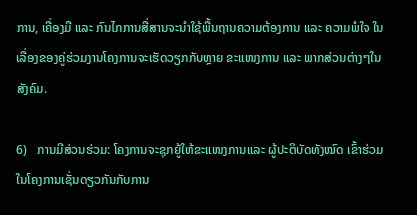ການ, ເຄື່ອງມື ແລະ ກົນໄກການສື່ສານຈະນຳໃຊ້ພື້ນຖານຄວາມຕ້ອງການ ແລະ ຄວາມພໍໃຈ ໃນເລື່ອງຂອງຄູ່ຮ່ວມງານໂຄງການຈະເຮັດວຽກກັບຫຼາຍ ຂະແໜງການ ແລະ ພາກສ່ວນຕ່າງໆໃນສັງຄົມ.

6)   ການມີສ່ວນຮ່ວມ: ໂຄງການຈະຊຸກຍູ້ໃຫ້ຂະແໜງການແລະ ຜູ້ປະຕິບັດທັງໝົດ ເຂົ້າຮ່ວມໃນໂຄງການເຊັ່ນດຽວກັນກັບການ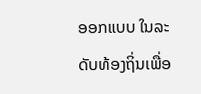ອອກແບບ ໃນລະດັບທ້ອງຖິ່ນເພື່ອ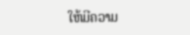ໃຫ້ມີຄວາມ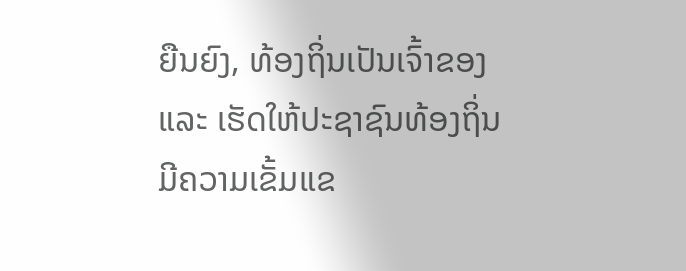ຍືນຍົງ, ທ້ອງຖິ່ນເປັນເຈົ້າຂອງ ແລະ ເຮັດໃຫ້ປະຊາຊົນທ້ອງຖິ່ນມີຄວາມເຂັ້ມແຂ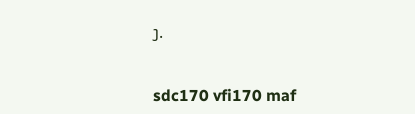ງ.


sdc170 vfi170 maf